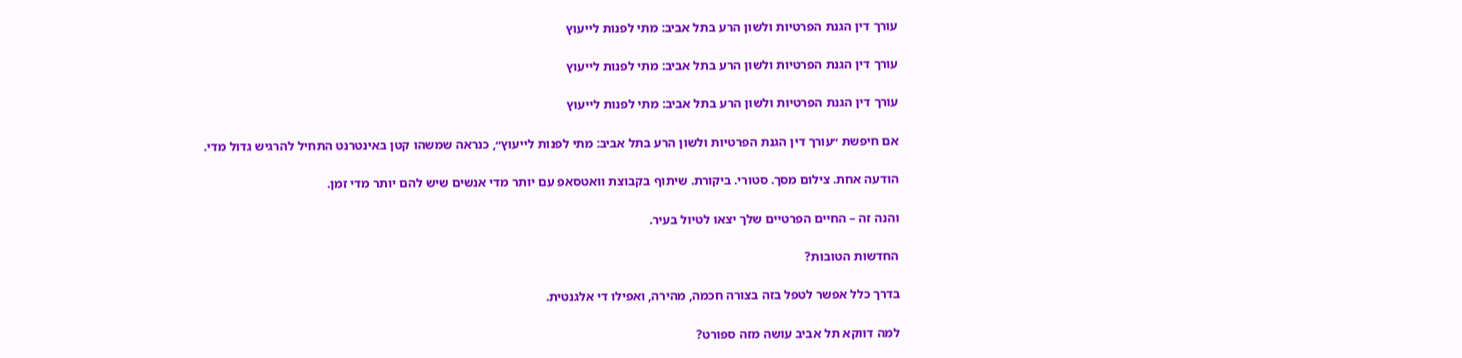עורך דין הגנת הפרטיות ולשון הרע בתל אביב: מתי לפנות לייעוץ

עורך דין הגנת הפרטיות ולשון הרע בתל אביב: מתי לפנות לייעוץ

עורך דין הגנת הפרטיות ולשון הרע בתל אביב: מתי לפנות לייעוץ

אם חיפשת ״עורך דין הגנת הפרטיות ולשון הרע בתל אביב: מתי לפנות לייעוץ״, כנראה שמשהו קטן באינטרנט התחיל להרגיש גדול מדי.

הודעה אחת. צילום מסך. סטורי. ביקורת. שיתוף בקבוצת וואטסאפ עם יותר מדי אנשים שיש להם יותר מדי זמן.

והנה זה – החיים הפרטיים שלך יצאו לטיול בעיר.

החדשות הטובות?

בדרך כלל אפשר לטפל בזה בצורה חכמה, מהירה, ואפילו די אלגנטית.

למה דווקא תל אביב עושה מזה ספורט?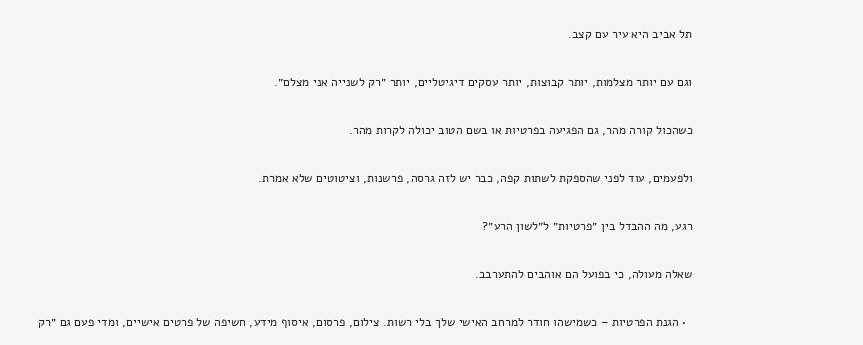תל אביב היא עיר עם קצב.

וגם עם יותר מצלמות, יותר קבוצות, יותר עסקים דיגיטליים, יותר ״רק לשנייה אני מצלם״.

כשהכול קורה מהר, גם הפגיעה בפרטיות או בשם הטוב יכולה לקרות מהר.

ולפעמים, עוד לפני שהספקת לשתות קפה, כבר יש לזה גרסה, פרשנות, וציטוטים שלא אמרת.

רגע, מה ההבדל בין ״פרטיות״ ל״לשון הרע״?

שאלה מעולה, כי בפועל הם אוהבים להתערבב.

  • הגנת הפרטיות – כשמישהו חודר למרחב האישי שלך בלי רשות. צילום, פרסום, איסוף מידע, חשיפה של פרטים אישיים, ומדי פעם גם ״רק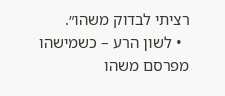רציתי לבדוק משהו״.
  • לשון הרע – כשמישהו מפרסם משהו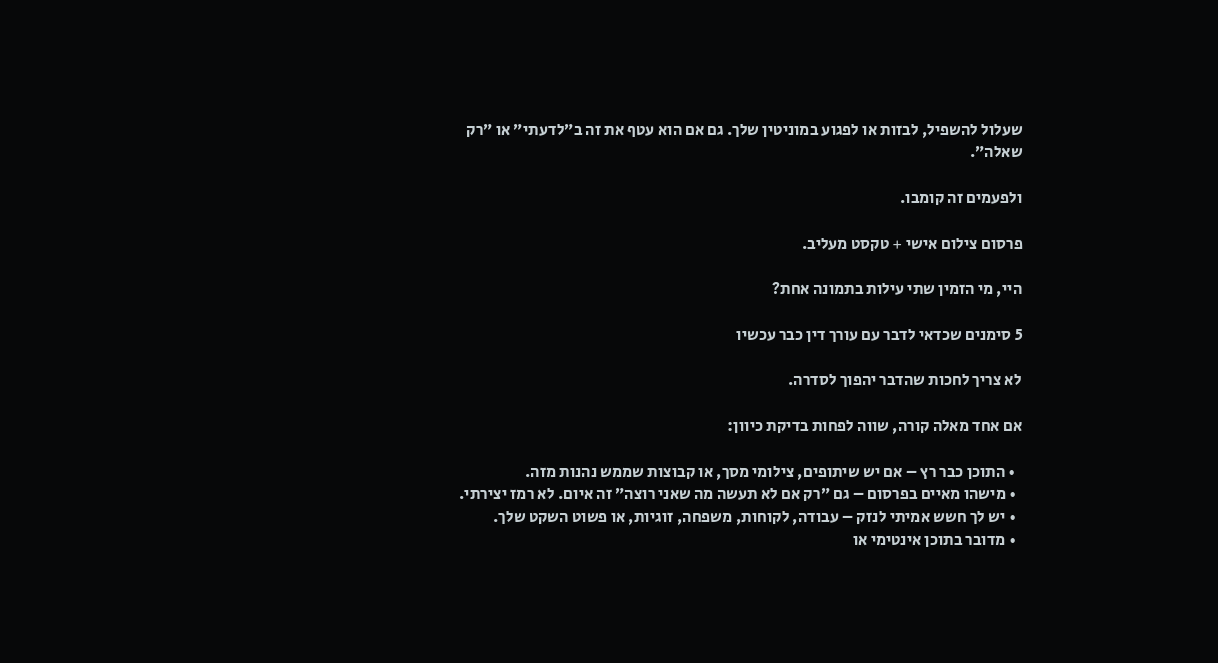שעלול להשפיל, לבזות או לפגוע במוניטין שלך. גם אם הוא עטף את זה ב״לדעתי״ או ״רק שאלה״.

ולפעמים זה קומבו.

פרסום צילום אישי + טקסט מעליב.

היי, מי הזמין שתי עילות בתמונה אחת?

5 סימנים שכדאי לדבר עם עורך דין כבר עכשיו

לא צריך לחכות שהדבר יהפוך לסדרה.

אם אחד מאלה קורה, שווה לפחות בדיקת כיוון:

  • התוכן כבר רץ – אם יש שיתופים, צילומי מסך, או קבוצות שממש נהנות מזה.
  • מישהו מאיים בפרסום – גם ״רק אם לא תעשה מה שאני רוצה״ זה איום. לא רמז יצירתי.
  • יש לך חשש אמיתי לנזק – עבודה, לקוחות, משפחה, זוגיות, או פשוט השקט שלך.
  • מדובר בתוכן אינטימי או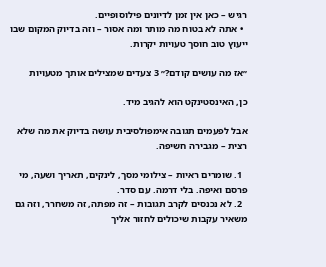רגיש – כאן אין זמן לדיונים פילוסופיים.
  • אתה לא בטוח מה מותר ומה אסור – וזה בדיוק המקום שבו ייעוץ טוב חוסך טעויות יקרות.

״אז מה עושים קודם?״ 3 צעדים שמצילים אותך מטעויות

כן, האינסטינקט הוא להגיב מיד.

אבל לפעמים תגובה אימפולסיבית עושה בדיוק את מה שלא רצית – מגבירה חשיפה.

  1. שומרים ראיות – צילומי מסך, לינקים, תאריך ושעה, מי פרסם ואיפה. בלי דרמה. עם סדר.
  2. לא נכנסים לקרב תגובות – זה מפתה, זה משחרר, וזה גם משאיר עקבות שיכולים לחזור אליך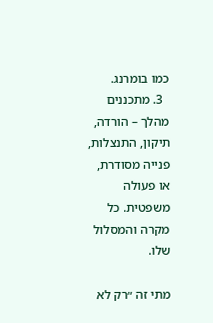כמו בומרנג.
  3. מתכננים מהלך – הורדה, תיקון, התנצלות, פנייה מסודרת, או פעולה משפטית. כל מקרה והמסלול שלו.

מתי זה ״רק לא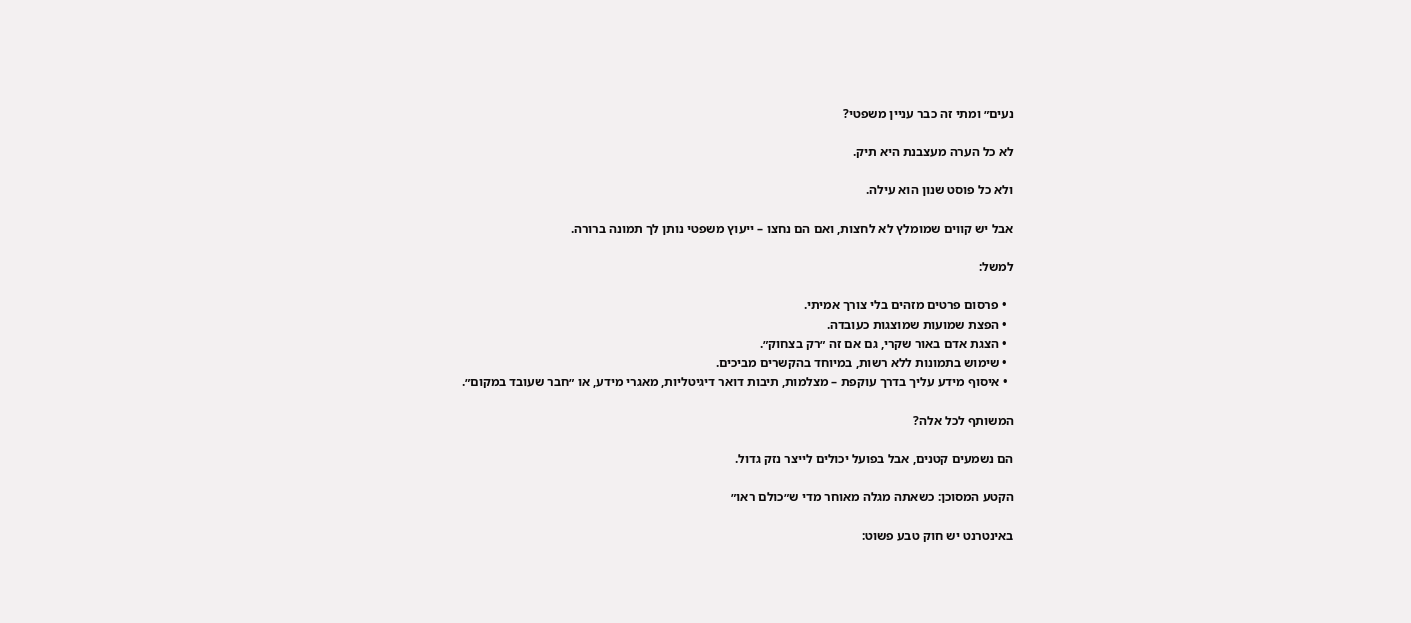נעים״ ומתי זה כבר עניין משפטי?

לא כל הערה מעצבנת היא תיק.

ולא כל פוסט שנון הוא עילה.

אבל יש קווים שמומלץ לא לחצות, ואם הם נחצו – ייעוץ משפטי נותן לך תמונה ברורה.

למשל:

  • פרסום פרטים מזהים בלי צורך אמיתי.
  • הפצת שמועות שמוצגות כעובדה.
  • הצגת אדם באור שקרי, גם אם זה ״רק בצחוק״.
  • שימוש בתמונות ללא רשות, במיוחד בהקשרים מביכים.
  • איסוף מידע עליך בדרך עוקפת – מצלמות, תיבות דואר דיגיטליות, מאגרי מידע, או ״חבר שעובד במקום״.

המשותף לכל אלה?

הם נשמעים קטנים, אבל בפועל יכולים לייצר נזק גדול.

הקטע המסוכן: כשאתה מגלה מאוחר מדי ש״כולם ראו״

באינטרנט יש חוק טבע פשוט: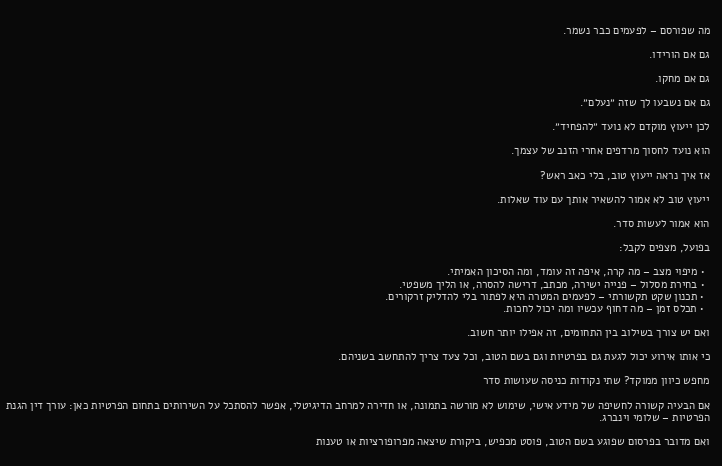מה שפורסם – לפעמים כבר נשמר.

גם אם הורידו.

גם אם מחקו.

גם אם נשבעו לך שזה ״נעלם״.

לכן ייעוץ מוקדם לא נועד ״להפחיד״.

הוא נועד לחסוך מרדפים אחרי הזנב של עצמך.

אז איך נראה ייעוץ טוב, בלי כאב ראש?

ייעוץ טוב לא אמור להשאיר אותך עם עוד שאלות.

הוא אמור לעשות סדר.

בפועל, מצפים לקבל:

  • מיפוי מצב – מה קרה, איפה זה עומד, ומה הסיכון האמיתי.
  • בחירת מסלול – פנייה ישירה, מכתב, דרישה להסרה, או הליך משפטי.
  • תכנון שקט תקשורתי – לפעמים המטרה היא לפתור בלי להדליק זרקורים.
  • תכלס זמן – מה דחוף עכשיו ומה יכול לחכות.

ואם יש צורך בשילוב בין התחומים, זה אפילו יותר חשוב.

כי אותו אירוע יכול לגעת גם בפרטיות וגם בשם הטוב, וכל צעד צריך להתחשב בשניהם.

מחפש כיוון ממוקד? שתי נקודות כניסה שעושות סדר

אם הבעיה קשורה לחשיפה של מידע אישי, שימוש לא מורשה בתמונה, או חדירה למרחב הדיגיטלי, אפשר להסתכל על השירותים בתחום הפרטיות כאן: עורך דין הגנת הפרטיות – שלומי וינברג.

ואם מדובר בפרסום שפוגע בשם הטוב, פוסט מכפיש, ביקורת שיצאה מפרופורציות או טענות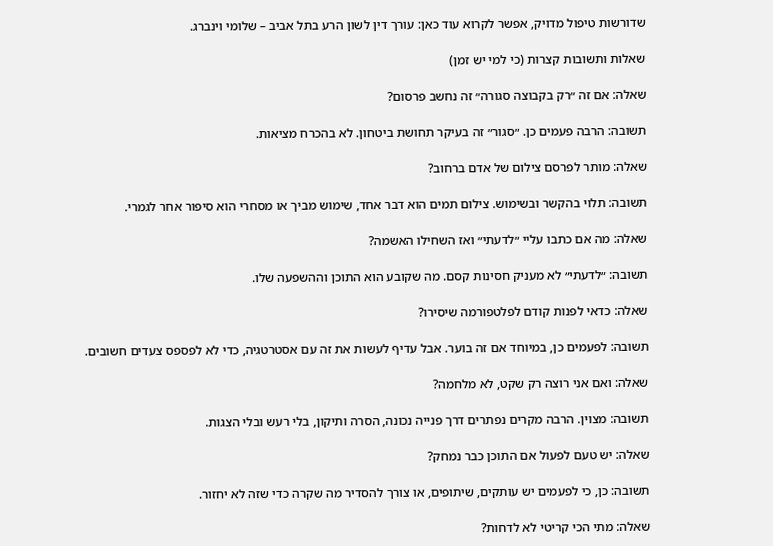שדורשות טיפול מדויק, אפשר לקרוא עוד כאן: עורך דין לשון הרע בתל אביב – שלומי וינברג.

שאלות ותשובות קצרות (כי למי יש זמן)

שאלה: אם זה ״רק בקבוצה סגורה״ זה נחשב פרסום?

תשובה: הרבה פעמים כן. ״סגור״ זה בעיקר תחושת ביטחון. לא בהכרח מציאות.

שאלה: מותר לפרסם צילום של אדם ברחוב?

תשובה: תלוי בהקשר ובשימוש. צילום תמים הוא דבר אחד, שימוש מביך או מסחרי הוא סיפור אחר לגמרי.

שאלה: מה אם כתבו עליי ״לדעתי״ ואז השחילו האשמה?

תשובה: ״לדעתי״ לא מעניק חסינות קסם. מה שקובע הוא התוכן וההשפעה שלו.

שאלה: כדאי לפנות קודם לפלטפורמה שיסירו?

תשובה: לפעמים כן, במיוחד אם זה בוער. אבל עדיף לעשות את זה עם אסטרטגיה, כדי לא לפספס צעדים חשובים.

שאלה: ואם אני רוצה רק שקט, לא מלחמה?

תשובה: מצוין. הרבה מקרים נפתרים דרך פנייה נכונה, הסרה ותיקון, בלי רעש ובלי הצגות.

שאלה: יש טעם לפעול אם התוכן כבר נמחק?

תשובה: כן, כי לפעמים יש עותקים, שיתופים, או צורך להסדיר מה שקרה כדי שזה לא יחזור.

שאלה: מתי הכי קריטי לא לדחות?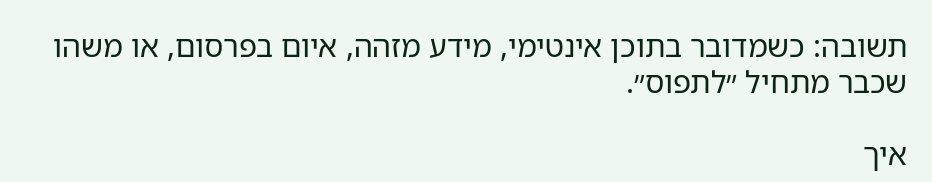תשובה: כשמדובר בתוכן אינטימי, מידע מזהה, איום בפרסום, או משהו שכבר מתחיל ״לתפוס״.

איך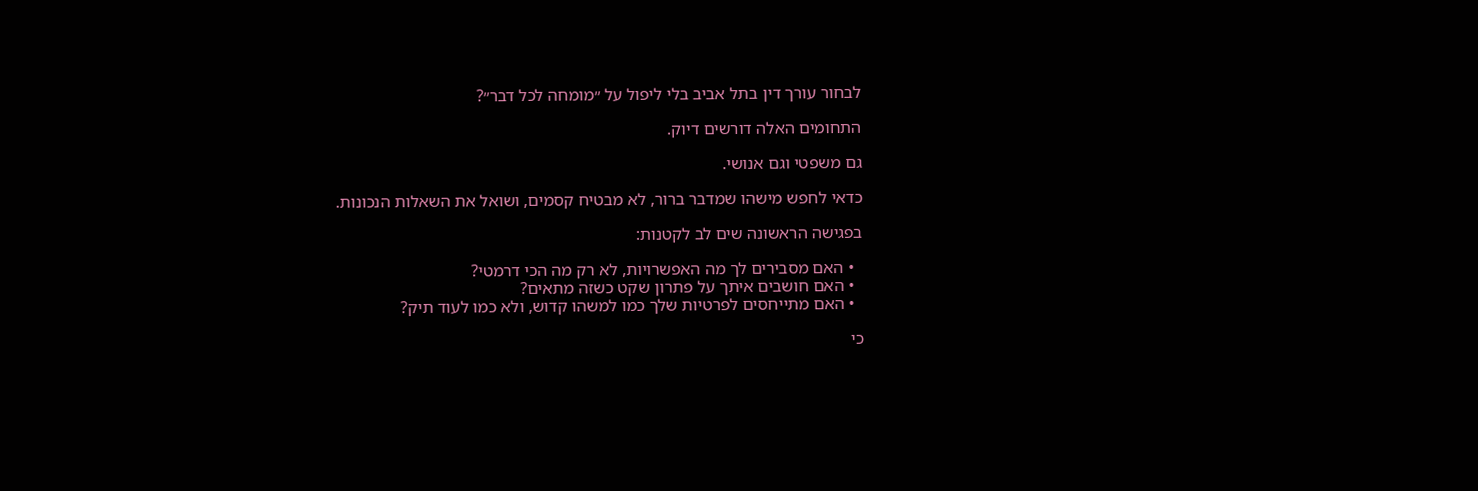לבחור עורך דין בתל אביב בלי ליפול על ״מומחה לכל דבר״?

התחומים האלה דורשים דיוק.

גם משפטי וגם אנושי.

כדאי לחפש מישהו שמדבר ברור, לא מבטיח קסמים, ושואל את השאלות הנכונות.

בפגישה הראשונה שים לב לקטנות:

  • האם מסבירים לך מה האפשרויות, לא רק מה הכי דרמטי?
  • האם חושבים איתך על פתרון שקט כשזה מתאים?
  • האם מתייחסים לפרטיות שלך כמו למשהו קדוש, ולא כמו לעוד תיק?

כי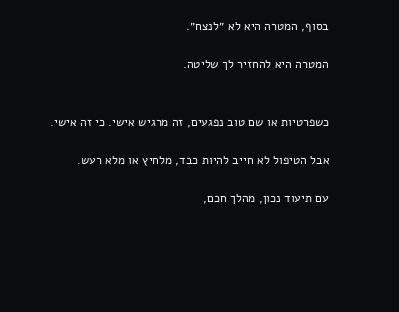בסוף, המטרה היא לא ״לנצח״.

המטרה היא להחזיר לך שליטה.


כשפרטיות או שם טוב נפגעים, זה מרגיש אישי. כי זה אישי.

אבל הטיפול לא חייב להיות כבד, מלחיץ או מלא רעש.

עם תיעוד נכון, מהלך חכם,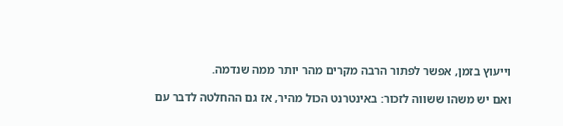וייעוץ בזמן, אפשר לפתור הרבה מקרים מהר יותר ממה שנדמה.

ואם יש משהו ששווה לזכור: באינטרנט הכול מהיר, אז גם ההחלטה לדבר עם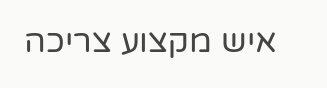איש מקצוע צריכה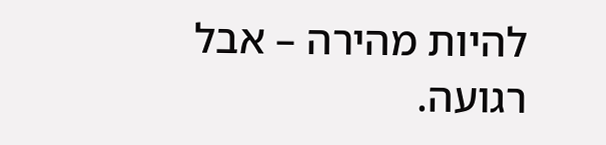להיות מהירה – אבל רגועה.